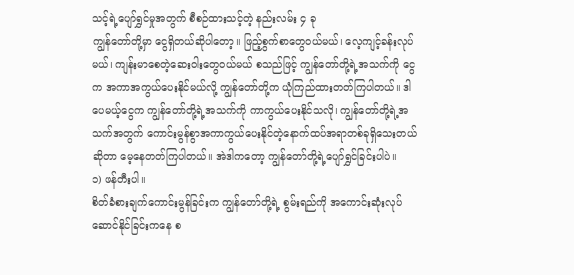သင့်ရဲ့ပျော်ရွှင်မှုအတွက် စီစဉ်ထားသင့်တဲ့ နည်းလမ်း ၄ ခု
ကျွန်တော်တို့မှာ ငွေရှိတယ်ဆိုပါတော့။ ဖြည့်စွက်စာတွေဝယ်မယ်၊ လေ့ကျင့်ခန်းလုပ်မယ်၊ ကျန်းမာစေတဲ့ဆေးဝါးတွေဝယ်မယ် စသည်ဖြင့် ကျွန်တော်တို့ရဲ့အသက်ကို ငွေက အကာအကွယ်ပေးနိုင်မယ်လို့ ကျွန်တော်တို့က ယုံကြည်ထားတတ်ကြပါတယ်။ ဒါပေမယ့်ငွေက ကျွန်တော်တို့ရဲ့အသက်ကို ကာကွယ်ပေးနိုင်သလို၊ ကျွန်တော်တို့ရဲ့အသက်အတွက် ကောင်းမွန်စွာအကာကွယ်ပေးနိုင်တဲ့နောက်ထပ်အရာတစ်ခုရှိသေးတယ်ဆိုတာ မေ့နေတတ်ကြပါတယ်။ အဲဒါကတော့ ကျွန်တော်တို့ရဲ့ပျော်ရွှင်ခြင်းပါပဲ။
၁) ဖန်တီးပါ။
စိတ်ခံစားချက်ကောင်းမွန်ခြင်းက ကျွန်တော်တို့ရဲ့ စွမ်းရည်ကို အကောင်းဆုံးလုပ်ဆောင်နိုင်ခြင်းကနေ စ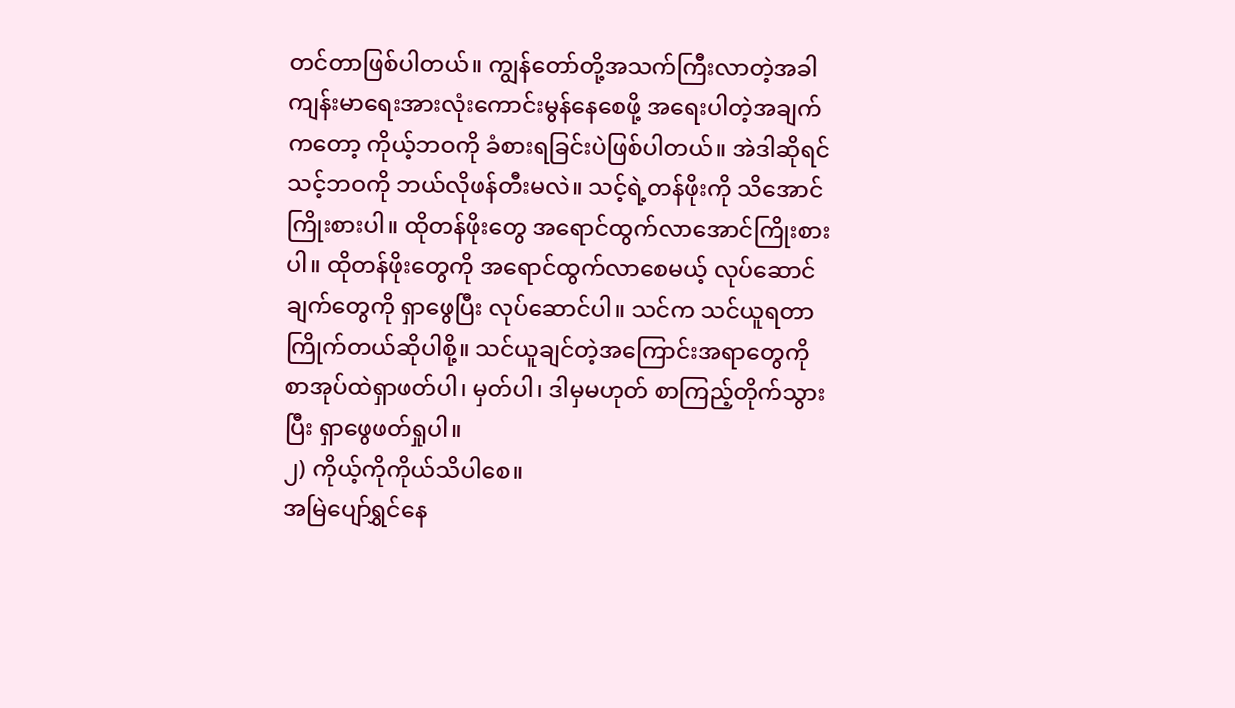တင်တာဖြစ်ပါတယ်။ ကျွန်တော်တို့အသက်ကြီးလာတဲ့အခါ ကျန်းမာရေးအားလုံးကောင်းမွန်နေစေဖို့ အရေးပါတဲ့အချက်ကတော့ ကိုယ့်ဘဝကို ခံစားရခြင်းပဲဖြစ်ပါတယ်။ အဲဒါဆိုရင် သင့်ဘဝကို ဘယ်လိုဖန်တီးမလဲ။ သင့်ရဲ့တန်ဖိုးကို သိအောင်ကြိုးစားပါ။ ထိုတန်ဖိုးတွေ အရောင်ထွက်လာအောင်ကြိုးစားပါ။ ထိုတန်ဖိုးတွေကို အရောင်ထွက်လာစေမယ့် လုပ်ဆောင်ချက်တွေကို ရှာဖွေပြီး လုပ်ဆောင်ပါ။ သင်က သင်ယူရတာကြိုက်တယ်ဆိုပါစို့။ သင်ယူချင်တဲ့အကြောင်းအရာတွေကို စာအုပ်ထဲရှာဖတ်ပါ၊ မှတ်ပါ၊ ဒါမှမဟုတ် စာကြည့်တိုက်သွားပြီး ရှာဖွေဖတ်ရှုပါ။
၂) ကိုယ့်ကိုကိုယ်သိပါစေ။
အမြဲပျော်ရွှင်နေ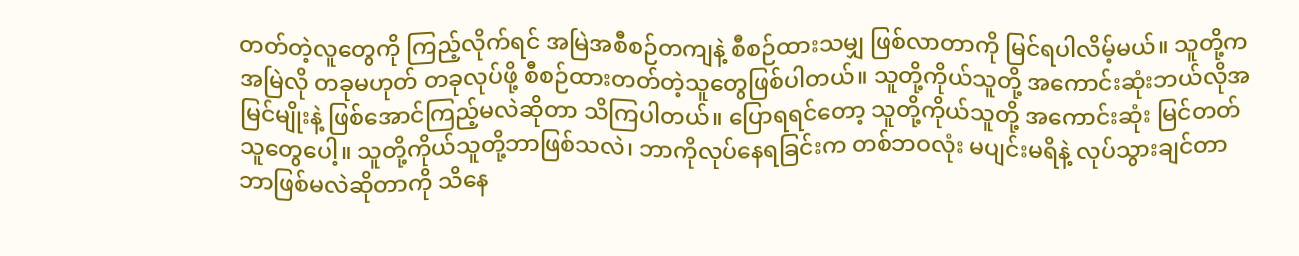တတ်တဲ့လူတွေကို ကြည့်လိုက်ရင် အမြဲအစီစဉ်တကျနဲ့ စီစဉ်ထားသမျှ ဖြစ်လာတာကို မြင်ရပါလိမ့်မယ်။ သူတို့က အမြဲလို တခုမဟုတ် တခုလုပ်ဖို့ စီစဉ်ထားတတ်တဲ့သူတွေဖြစ်ပါတယ်။ သူတို့ကိုယ်သူတို့ အကောင်းဆုံးဘယ်လိုအမြင်မျိုးနဲ့ ဖြစ်အောင်ကြည့်မလဲဆိုတာ သိကြပါတယ်။ ပြောရရင်တော့ သူတို့ကိုယ်သူတို့ အကောင်းဆုံး မြင်တတ်သူတွေပေါ့။ သူတို့ကိုယ်သူတို့ဘာဖြစ်သလဲ၊ ဘာကိုလုပ်နေရခြင်းက တစ်ဘဝလုံး မပျင်းမရိနဲ့ လုပ်သွားချင်တာ ဘာဖြစ်မလဲဆိုတာကို သိနေ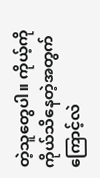တဲ့သူတွေပါ။ ကိုယ့်ကိုကိုယ်သိနေတဲ့အတွက်ကြောင့်လဲ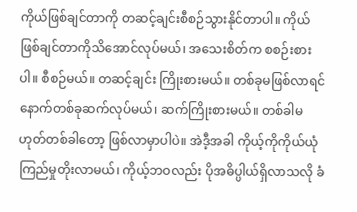ကိုယ်ဖြစ်ချင်တာကို တဆင့်ချင်းစီစဉ်သွားနိုင်တာပါ။ ကိုယ်ဖြစ်ချင်တာကိုသိအောင်လုပ်မယ်၊ အသေးစိတ်က စစဉ်းစားပါ။ စီစဉ်မယ်။ တဆင့်ချင်း ကြိုးစားမယ်။ တစ်ခုမဖြစ်လာရင် နောက်တစ်ခုဆက်လုပ်မယ်၊ ဆက်ကြိုးစားမယ်။ တစ်ခါမဟုတ်တစ်ခါတော့ ဖြစ်လာမှာပါပဲ။ အဲဒီ့အခါ ကိုယ့်ကိုကိုယ်ယုံကြည်မှုတိုးလာမယ်၊ ကိုယ့်ဘဝလည်း ပိုအဓိပ္ပါယ်ရှိလာသလို ခံ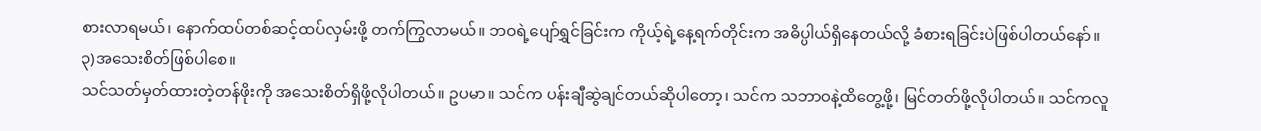စားလာရမယ်၊ နောက်ထပ်တစ်ဆင့်ထပ်လှမ်းဖို့ တက်ကြွလာမယ်။ ဘဝရဲ့ပျော်ရွှင်ခြင်းက ကိုယ့်ရဲ့နေ့ရက်တိုင်းက အဓိပ္ပါယ်ရှိနေတယ်လို့ ခံစားရခြင်းပဲဖြစ်ပါတယ်နော်။
၃)အသေးစိတ်ဖြစ်ပါစေ။
သင်သတ်မှတ်ထားတဲ့တန်ဖိုးကို အသေးစိတ်ရှိဖို့လိုပါတယ်။ ဥပမာ။ သင်က ပန်းချီဆွဲချင်တယ်ဆိုပါတော့၊ သင်က သဘာဝနဲ့ထိတွေ့ဖို့၊ မြင်တတ်ဖို့လိုပါတယ်။ သင်ကလူ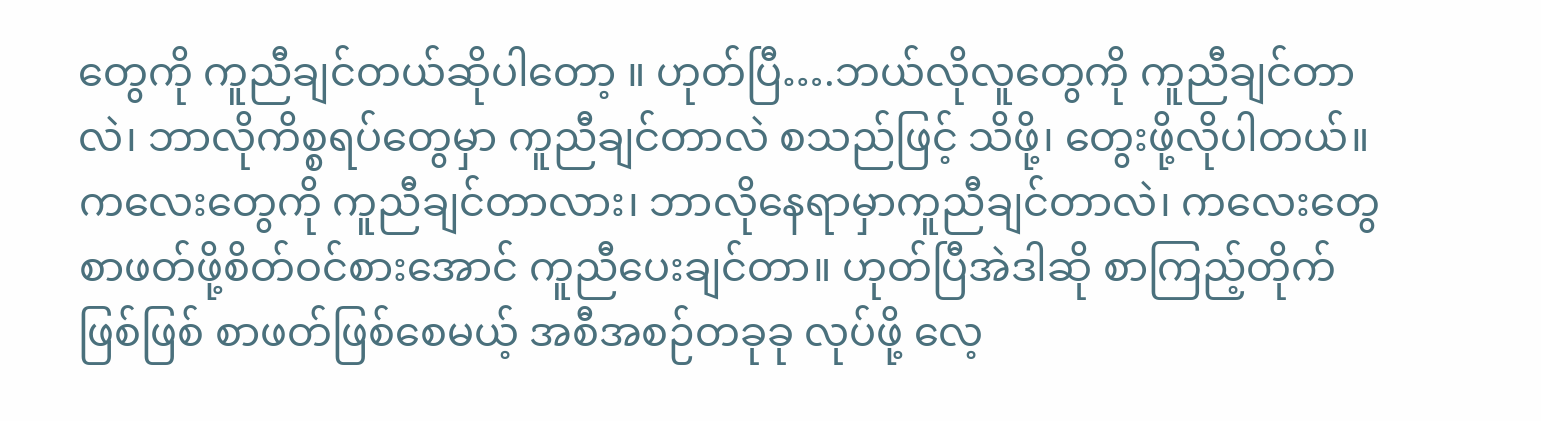တွေကို ကူညီချင်တယ်ဆိုပါတော့ ။ ဟုတ်ပြီ….ဘယ်လိုလူတွေကို ကူညီချင်တာလဲ၊ ဘာလိုကိစ္စရပ်တွေမှာ ကူညီချင်တာလဲ စသည်ဖြင့် သိဖို့၊ တွေးဖို့လိုပါတယ်။ ကလေးတွေကို ကူညီချင်တာလား၊ ဘာလိုနေရာမှာကူညီချင်တာလဲ၊ ကလေးတွေစာဖတ်ဖို့စိတ်ဝင်စားအောင် ကူညီပေးချင်တာ။ ဟုတ်ပြီအဲဒါဆို စာကြည့်တိုက်ဖြစ်ဖြစ် စာဖတ်ဖြစ်စေမယ့် အစီအစဉ်တခုခု လုပ်ဖို့ လေ့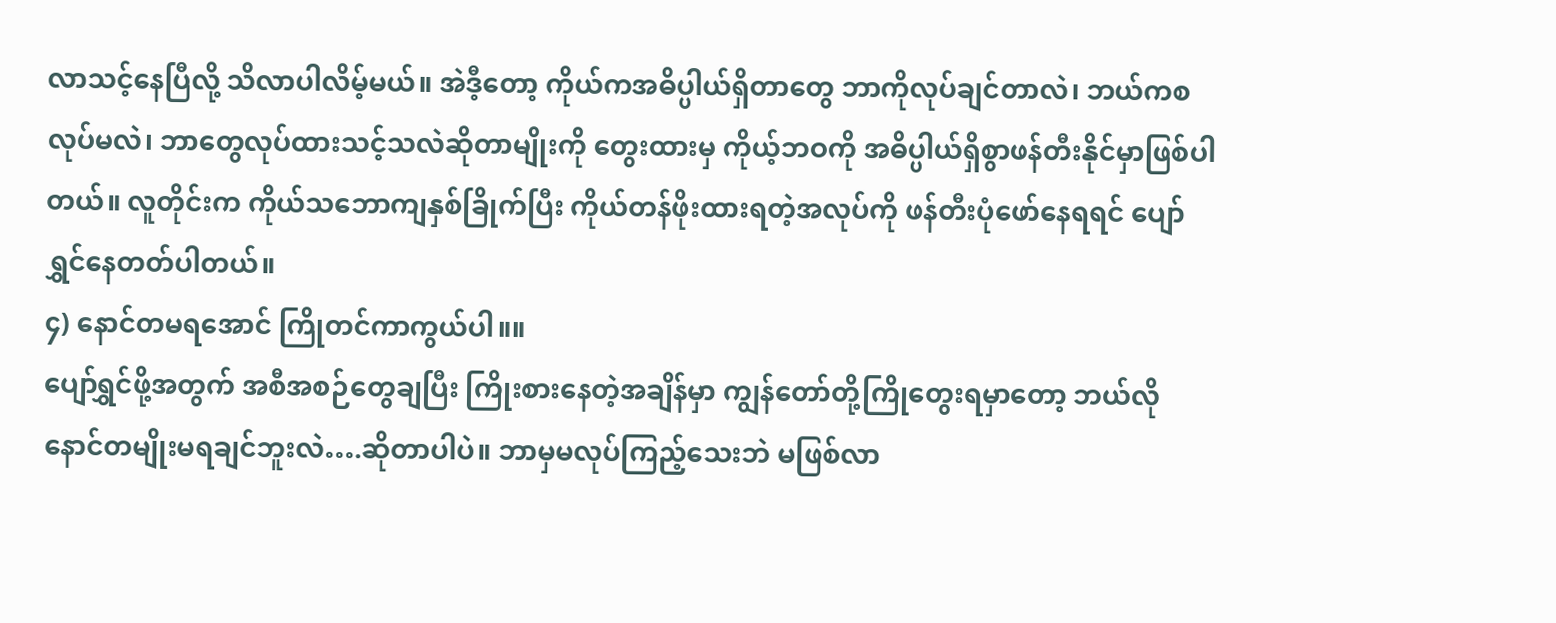လာသင့်နေပြီလို့ သိလာပါလိမ့်မယ်။ အဲဒီ့တော့ ကိုယ်ကအဓိပ္ပါယ်ရှိတာတွေ ဘာကိုလုပ်ချင်တာလဲ၊ ဘယ်ကစလုပ်မလဲ၊ ဘာတွေလုပ်ထားသင့်သလဲဆိုတာမျိုးကို တွေးထားမှ ကိုယ့်ဘဝကို အဓိပ္ပါယ်ရှိစွာဖန်တီးနိုင်မှာဖြစ်ပါတယ်။ လူတိုင်းက ကိုယ်သဘောကျနှစ်ခြိုက်ပြီး ကိုယ်တန်ဖိုးထားရတဲ့အလုပ်ကို ဖန်တီးပုံဖော်နေရရင် ပျော်ရွှင်နေတတ်ပါတယ်။
၄) နောင်တမရအောင် ကြိုတင်ကာကွယ်ပါ။။
ပျော်ရွှင်ဖို့အတွက် အစီအစဉ်တွေချပြီး ကြိုးစားနေတဲ့အချိန်မှာ ကျွန်တော်တို့ကြိုတွေးရမှာတော့ ဘယ်လိုနောင်တမျိုးမရချင်ဘူးလဲ….ဆိုတာပါပဲ။ ဘာမှမလုပ်ကြည့်သေးဘဲ မဖြစ်လာ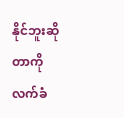နိုင်ဘူးဆိုတာကို လက်ခံ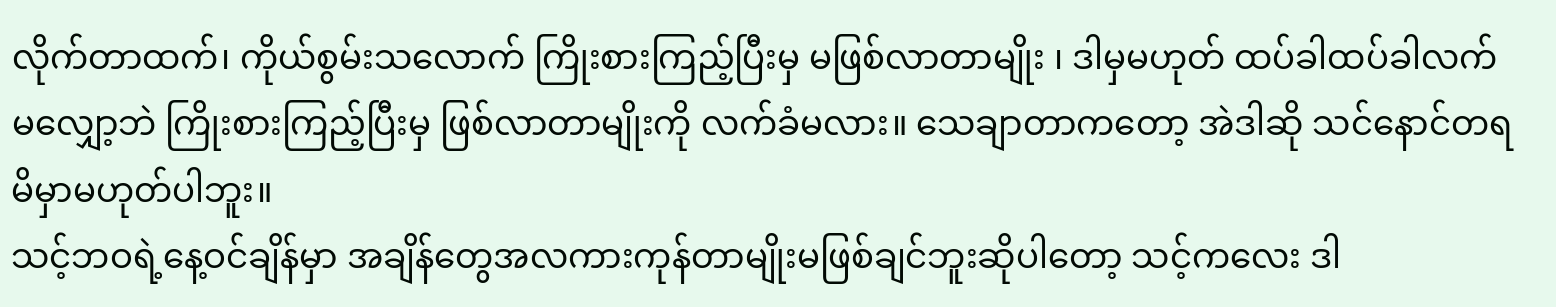လိုက်တာထက်၊ ကိုယ်စွမ်းသလောက် ကြိုးစားကြည့်ပြီးမှ မဖြစ်လာတာမျိုး ၊ ဒါမှမဟုတ် ထပ်ခါထပ်ခါလက်မလျှော့ဘဲ ကြိုးစားကြည့်ပြီးမှ ဖြစ်လာတာမျိုးကို လက်ခံမလား။ သေချာတာကတော့ အဲဒါဆို သင်နောင်တရမိမှာမဟုတ်ပါဘူး။
သင့်ဘဝရဲ့နေ့ဝင်ချိန်မှာ အချိန်တွေအလကားကုန်တာမျိုးမဖြစ်ချင်ဘူးဆိုပါတော့ သင့်ကလေး ဒါ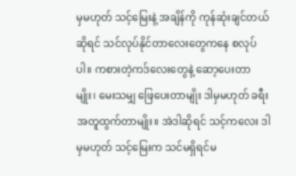မှမဟုတ် သင့်မြေးနဲ့ အချိန်ကို ကုန်ဆုံးချင်တယ်ဆိုရင် သင်လုပ်နိုင်တာလေးတွေကနေ စလုပ်ပါ။ ကစားတဲ့ကဒ်လေးတွေနဲ့ ဆော့ပေးတာမျိုး၊ မေးသမျှ ဖြေပေးတာမျိုး ဒါမှမဟုတ် ခရီးအတူထွက်တာမျိုး။ အဲဒါဆိုရင် သင့်ကလေး ဒါမှမဟုတ် သင့်မြေးက သင်မရှိရင်မ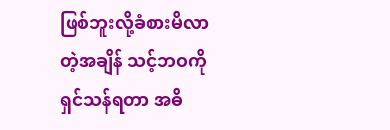ဖြစ်ဘူးလို့ခံစားမိလာတဲ့အချိန် သင့်ဘဝကို ရှင်သန်ရတာ အဓိ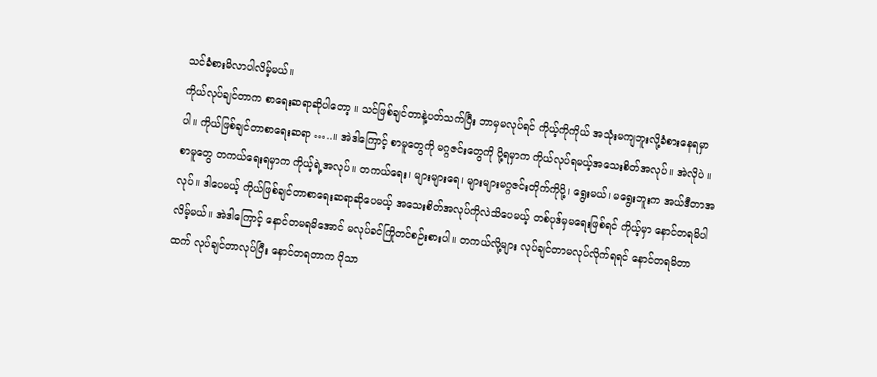သင်ခံစားမိလာပါလိမ့်မယ်။
ကိုယ်လုပ်ချင်တာက စာရေးဆရာဆိုပါတော့ ။ သင်ဖြစ်ချင်တာနဲ့ပတ်သက်ပြီး ဘာမှမလုပ်ရင် ကိုယ့်ကိုကိုယ် အသုံးမကျဘူးလို့ခံစားနေရမှာပါ။ ကိုယ်ဖြစ်ချင်တာစာရေးဆရာ …..။ အဲဒါကြောင့် စာမူတွေကို မဂ္ဂဇင်းတွေကို ပို့ရမှာက ကိုယ်လုပ်ရမယ့်အသေးစိတ်အလုပ်။ အဲလိုပဲ ။ စာမူတွေ တကယ်ရေးရမှာက ကိုယ့်ရဲ့အလုပ်။ တကယ်ရေး၊ များများရေ၊ များများမဂ္ဂဇင်းတိုက်ကိုပို့၊ ရွေးမယ်၊ မရွေးဘူးက အယ်ဒီတာအလုပ်။ ဒါပေမယ့် ကိုယ်ဖြစ်ချင်တာစာရေးဆရာဆိုပေမယ့် အသေးစိတ်အလုပ်ကိုလဲသိပေမယ့် တစ်ပုဒ်မှမရေးဖြစ်ရင် ကိုယ့်မှာ နောင်တရမိပါလိမ့်မယ်။ အဲဒါကြောင့် နောင်တမရမိအောင် မလုပ်ခင်ကြိုတင်စဉ်းစားပါ။ တကယ်လို့များ လုပ်ချင်တာမလုပ်လိုက်ရရင် နောင်တရမိတာထက် လုပ်ချင်တာလုပ်ပြီး နောင်တရတာက ပိုသာ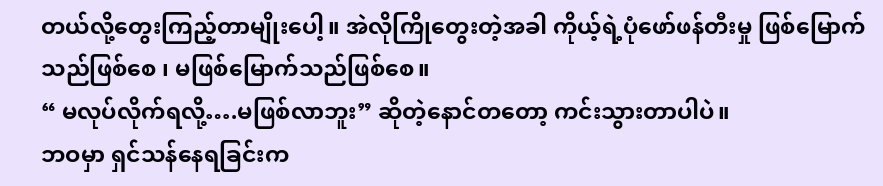တယ်လို့တွေးကြည့်တာမျိုးပေါ့။ အဲလိုကြိုတွေးတဲ့အခါ ကိုယ့်ရဲ့ပုံဖော်ဖန်တီးမှု ဖြစ်မြောက်သည်ဖြစ်စေ ၊ မဖြစ်မြောက်သည်ဖြစ်စေ။
“ မလုပ်လိုက်ရလို့….မဖြစ်လာဘူး” ဆိုတဲ့နောင်တတော့ ကင်းသွားတာပါပဲ။
ဘဝမှာ ရှင်သန်နေရခြင်းက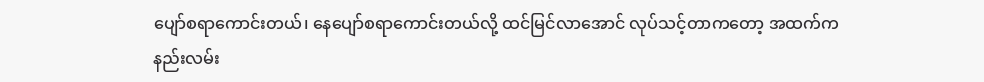ပျော်စရာကောင်းတယ်၊ နေပျော်စရာကောင်းတယ်လို့ ထင်မြင်လာအောင် လုပ်သင့်တာကတော့ အထက်က နည်းလမ်း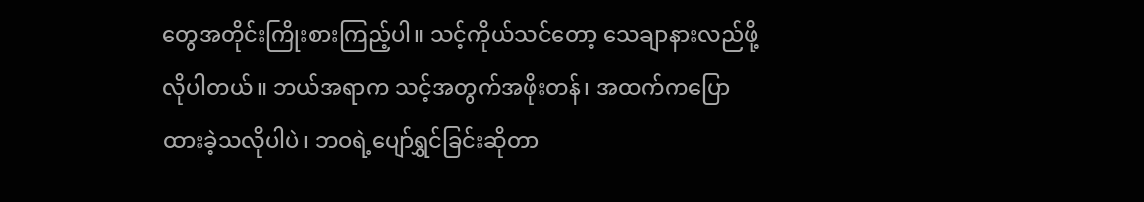တွေအတိုင်းကြိုးစားကြည့်ပါ။ သင့်ကိုယ်သင်တော့ သေချာနားလည်ဖို့လိုပါတယ်။ ဘယ်အရာက သင့်အတွက်အဖိုးတန်၊ အထက်ကပြောထားခဲ့သလိုပါပဲ၊ ဘဝရဲ့ပျော်ရွှင်ခြင်းဆိုတာ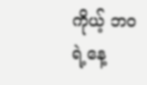ကိုယ့် ဘဝရဲ့နေ့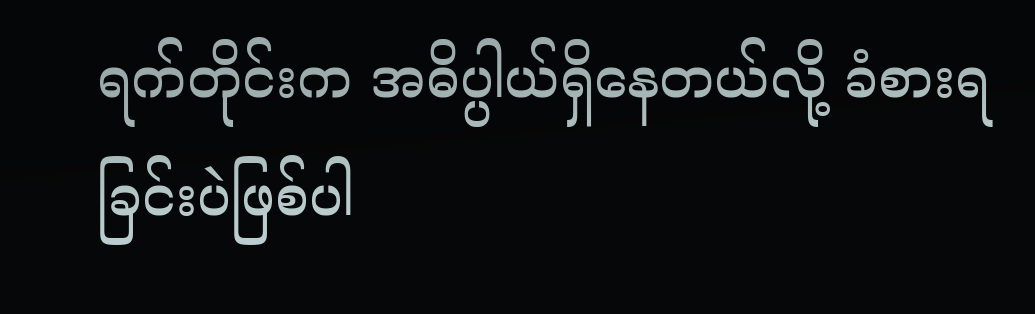ရက်တိုင်းက အဓိပ္ပါယ်ရှိနေတယ်လို့ ခံစားရခြင်းပဲဖြစ်ပါ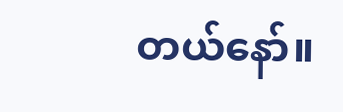တယ်နော်။